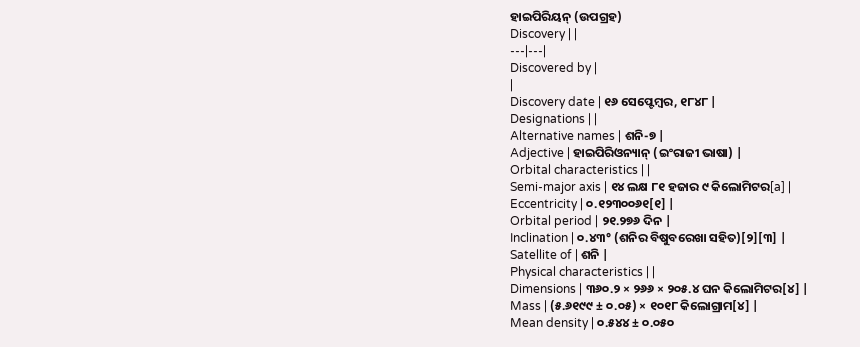ହାଇପିରିୟନ୍ (ଉପଗ୍ରହ)
Discovery | |
---|---|
Discovered by |
|
Discovery date | ୧୬ ସେପ୍ଟେମ୍ବର, ୧୮୪୮ |
Designations | |
Alternative names | ଶନି-୭ |
Adjective | ହାଇପିରିଓନ୍ୟାନ୍ (ଇଂରାଜୀ ଭାଷା) |
Orbital characteristics | |
Semi-major axis | ୧୪ ଲକ୍ଷ ୮୧ ହଜାର ୯ କିଲୋମିଟର[a] |
Eccentricity | ୦.୧୨୩୦୦୬୧[୧] |
Orbital period | ୨୧.୨୭୬ ଦିନ |
Inclination | ୦.୪୩° (ଶନିର ବିଷୁବରେଖା ସହିତ)[୨][୩] |
Satellite of | ଶନି |
Physical characteristics | |
Dimensions | ୩୬୦.୨ × ୨୬୬ × ୨୦୫.୪ ଘନ କିଲୋମିଟର[୪] |
Mass | (୫.୬୧୯୯ ± ୦.୦୫) × ୧୦୧୮ କିଲୋଗ୍ରାମ[୪] |
Mean density | ୦.୫୪୪ ± ୦.୦୫୦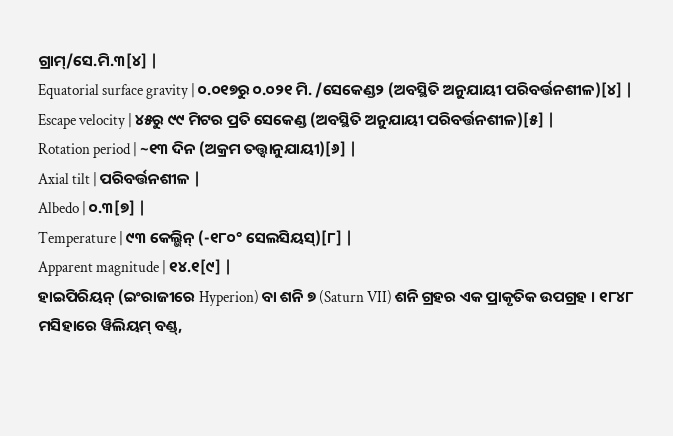ଗ୍ରାମ୍/ସେ.ମି.୩[୪] |
Equatorial surface gravity | ୦.୦୧୭ରୁ ୦.୦୨୧ ମି. /ସେକେଣ୍ଡ୨ (ଅବସ୍ଥିତି ଅନୁଯାୟୀ ପରିବର୍ତ୍ତନଶୀଳ)[୪] |
Escape velocity | ୪୫ରୁ ୯୯ ମିଟର ପ୍ରତି ସେକେଣ୍ଡ (ଅବସ୍ଥିତି ଅନୁଯାୟୀ ପରିବର୍ତ୍ତନଶୀଳ)[୫] |
Rotation period | ~୧୩ ଦିନ (ଅକ୍ରମ ତତ୍ତ୍ୱାନୁଯାୟୀ)[୬] |
Axial tilt | ପରିବର୍ତ୍ତନଶୀଳ |
Albedo | ୦.୩[୭] |
Temperature | ୯୩ କେଲ୍ଭିନ୍ (-୧୮୦° ସେଲସିୟସ୍)[୮] |
Apparent magnitude | ୧୪.୧[୯] |
ହାଇପିରିୟନ୍ (ଇଂରାଜୀରେ Hyperion) ବା ଶନି ୭ (Saturn VII) ଶନି ଗ୍ରହର ଏକ ପ୍ରାକୃତିକ ଉପଗ୍ରହ । ୧୮୪୮ ମସିହାରେ ୱିଲିୟମ୍ ବଣ୍ଡ୍,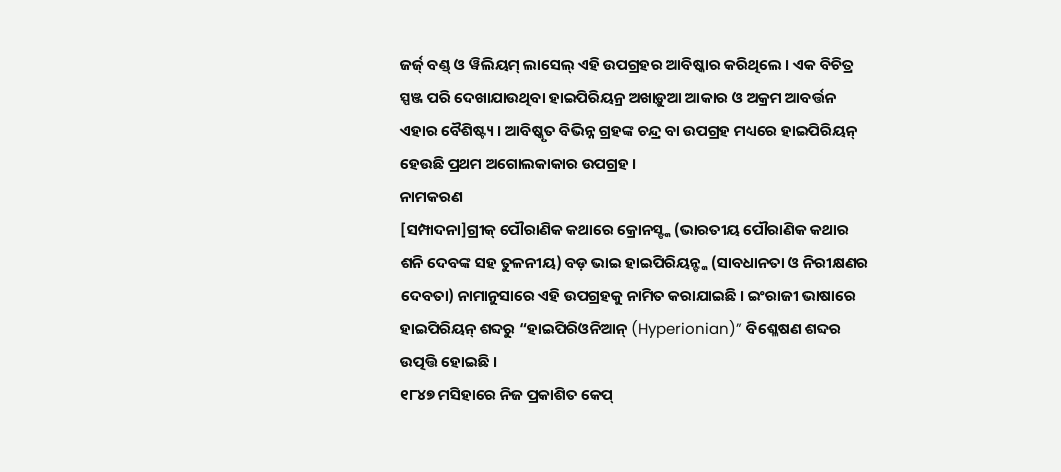ଜର୍ଜ୍ ବଣ୍ଡ୍ ଓ ୱିଲିୟମ୍ ଲାସେଲ୍ ଏହି ଉପଗ୍ରହର ଆବିଷ୍କାର କରିଥିଲେ । ଏକ ବିଚିତ୍ର ସ୍ପଞ୍ଜ ପରି ଦେଖାଯାଉଥିବା ହାଇପିରିୟନ୍ର ଅଖାଡ଼ୁଆ ଆକାର ଓ ଅକ୍ରମ ଆବର୍ତ୍ତନ ଏହାର ବୈଶିଷ୍ଟ୍ୟ । ଆବିଷ୍କୃତ ବିଭିନ୍ନ ଗ୍ରହଙ୍କ ଚନ୍ଦ୍ର ବା ଉପଗ୍ରହ ମଧ୍ୟରେ ହାଇପିରିୟନ୍ ହେଉଛି ପ୍ରଥମ ଅଗୋଲକାକାର ଉପଗ୍ରହ ।
ନାମକରଣ
[ସମ୍ପାଦନା]ଗ୍ରୀକ୍ ପୌରାଣିକ କଥାରେ କ୍ରୋନସ୍ଙ୍କ (ଭାରତୀୟ ପୌରାଣିକ କଥାର ଶନି ଦେବଙ୍କ ସହ ତୁଳନୀୟ) ବଡ଼ ଭାଇ ହାଇପିରିୟନ୍ଙ୍କ (ସାବଧାନତା ଓ ନିରୀକ୍ଷଣର ଦେବତା) ନାମାନୁସାରେ ଏହି ଉପଗ୍ରହକୁ ନାମିତ କରାଯାଇଛି । ଇଂରାଜୀ ଭାଷାରେ ହାଇପିରିୟନ୍ ଶବ୍ଦରୁ “ହାଇପିରିଓନିଆନ୍ (Hyperionian)” ବିଶ୍ଳେଷଣ ଶବ୍ଦର ଉତ୍ପତ୍ତି ହୋଇଛି ।
୧୮୪୭ ମସିହାରେ ନିଜ ପ୍ରକାଶିତ କେପ୍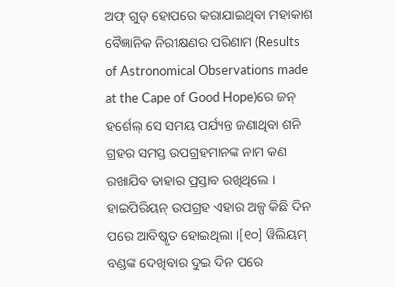ଅଫ୍ ଗୁଡ୍ ହୋପରେ କରାଯାଇଥିବା ମହାକାଶ ବୈଜ୍ଞାନିକ ନିରୀକ୍ଷଣର ପରିଣାମ (Results of Astronomical Observations made at the Cape of Good Hope)ରେ ଜନ୍ ହର୍ଶେଲ୍ ସେ ସମୟ ପର୍ଯ୍ୟନ୍ତ ଜଣାଥିବା ଶନି ଗ୍ରହର ସମସ୍ତ ଉପଗ୍ରହମାନଙ୍କ ନାମ କଣ ରଖାଯିବ ତାହାର ପ୍ରସ୍ତାବ ରଖିଥିଲେ । ହାଇପିରିୟନ୍ ଉପଗ୍ରହ ଏହାର ଅଳ୍ପ କିଛି ଦିନ ପରେ ଆବିଷ୍କୃତ ହୋଇଥିଲା ।[୧୦] ୱିଲିୟମ୍ ବଣ୍ଡଙ୍କ ଦେଖିବାର ଦୁଇ ଦିନ ପରେ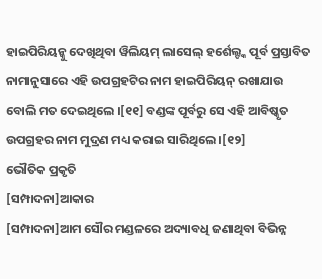ହାଇପିରିୟନ୍କୁ ଦେଖିଥିବା ୱିଲିୟମ୍ ଲାସେଲ୍ ହର୍ଶେଲ୍ଙ୍କ ପୂର୍ବ ପ୍ରସ୍ତାବିତ ନାମାନୁସାରେ ଏହି ଉପଗ୍ରହଟିର ନାମ ହାଇପିରିୟନ୍ ରଖାଯାଉ ବୋଲି ମତ ଦେଇଥିଲେ ।[୧୧] ବଣ୍ଡଙ୍କ ପୂର୍ବରୁ ସେ ଏହି ଆବିଷ୍କୃତ ଉପଗ୍ରହର ନାମ ମୁଦ୍ରଣ ମଧ୍ୟ କରାଇ ସାରିଥିଲେ ।[୧୨]
ଭୌତିକ ପ୍ରକୃତି
[ସମ୍ପାଦନା]ଆକାର
[ସମ୍ପାଦନା]ଆମ ସୌର ମଣ୍ଡଳରେ ଅଦ୍ୟାବଧି ଜଣାଥିବା ବିଭିନ୍ନ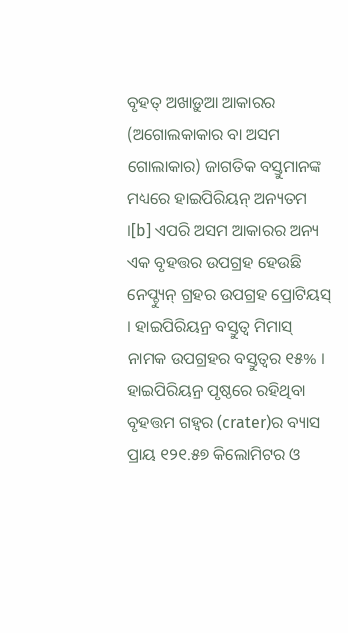ବୃହତ୍ ଅଖାଡ଼ୁଆ ଆକାରର (ଅଗୋଲକାକାର ବା ଅସମ ଗୋଲାକାର) ଜାଗତିକ ବସ୍ତୁମାନଙ୍କ ମଧ୍ୟରେ ହାଇପିରିୟନ୍ ଅନ୍ୟତମ ।[b] ଏପରି ଅସମ ଆକାରର ଅନ୍ୟ ଏକ ବୃହତ୍ତର ଉପଗ୍ରହ ହେଉଛି ନେପ୍ଚ୍ୟୁନ୍ ଗ୍ରହର ଉପଗ୍ରହ ପ୍ରୋଟିୟସ୍ । ହାଇପିରିୟନ୍ର ବସ୍ତୁତ୍ୱ ମିମାସ୍ ନାମକ ଉପଗ୍ରହର ବସ୍ତୁତ୍ୱର ୧୫% । ହାଇପିରିୟନ୍ର ପୃଷ୍ଠରେ ରହିଥିବା ବୃହତ୍ତମ ଗହ୍ୱର (crater)ର ବ୍ୟାସ ପ୍ରାୟ ୧୨୧.୫୭ କିଲୋମିଟର ଓ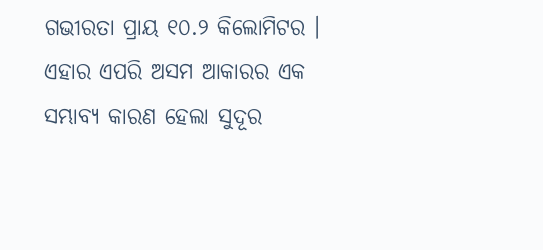ଗଭୀରତା ପ୍ରାୟ ୧୦.୨ କିଲୋମିଟର । ଏହାର ଏପରି ଅସମ ଆକାରର ଏକ ସମ୍ଭାବ୍ୟ କାରଣ ହେଲା ସୁଦୂର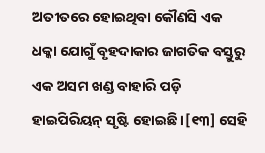ଅତୀତରେ ହୋଇଥିବା କୌଣସି ଏକ ଧକ୍କା ଯୋଗୁଁ ବୃହଦାକାର ଜାଗତିକ ବସ୍ତୁରୁ ଏକ ଅସମ ଖଣ୍ଡ ବାହାରି ପଡ଼ି ହାଇପିରିୟନ୍ ସୃଷ୍ଟି ହୋଇଛି ।[୧୩] ସେହି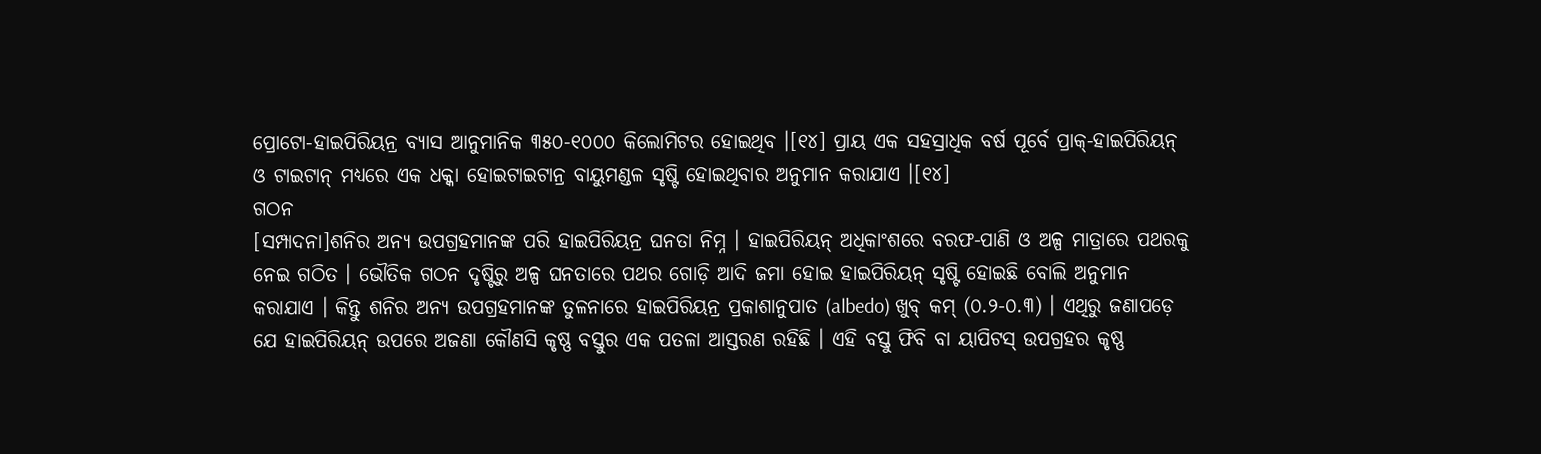ପ୍ରୋଟୋ-ହାଇପିରିୟନ୍ର ବ୍ୟାସ ଆନୁମାନିକ ୩୫୦-୧୦୦୦ କିଲୋମିଟର ହୋଇଥିବ ।[୧୪] ପ୍ରାୟ ଏକ ସହସ୍ରାଧିକ ବର୍ଷ ପୂର୍ବେ ପ୍ରାକ୍-ହାଇପିରିୟନ୍ ଓ ଟାଇଟାନ୍ ମଧ୍ୟରେ ଏକ ଧକ୍କା ହୋଇଟାଇଟାନ୍ର ବାୟୁମଣ୍ଡଳ ସୃଷ୍ଟି ହୋଇଥିବାର ଅନୁମାନ କରାଯାଏ ।[୧୪]
ଗଠନ
[ସମ୍ପାଦନା]ଶନିର ଅନ୍ୟ ଉପଗ୍ରହମାନଙ୍କ ପରି ହାଇପିରିୟନ୍ର ଘନତା ନିମ୍ନ । ହାଇପିରିୟନ୍ ଅଧିକାଂଶରେ ବରଫ-ପାଣି ଓ ଅଳ୍ପ ମାତ୍ରାରେ ପଥରକୁ ନେଇ ଗଠିତ । ଭୌତିକ ଗଠନ ଦୃଷ୍ଟିରୁ ଅଳ୍ପ ଘନତାରେ ପଥର ଗୋଡ଼ି ଆଦି ଜମା ହୋଇ ହାଇପିରିୟନ୍ ସୃଷ୍ଟି ହୋଇଛି ବୋଲି ଅନୁମାନ କରାଯାଏ । କିନ୍ତୁ ଶନିର ଅନ୍ୟ ଉପଗ୍ରହମାନଙ୍କ ତୁଳନାରେ ହାଇପିରିୟନ୍ର ପ୍ରକାଶାନୁପାତ (albedo) ଖୁବ୍ କମ୍ (୦.୨-୦.୩) । ଏଥିରୁ ଜଣାପଡ଼େ ଯେ ହାଇପିରିୟନ୍ ଉପରେ ଅଜଣା କୌଣସି କୃଷ୍ଣ ବସ୍ତୁର ଏକ ପତଳା ଆସ୍ତରଣ ରହିଛି । ଏହି ବସ୍ତୁ ଫିବି ବା ୟାପିଟସ୍ ଉପଗ୍ରହର କୃଷ୍ଣ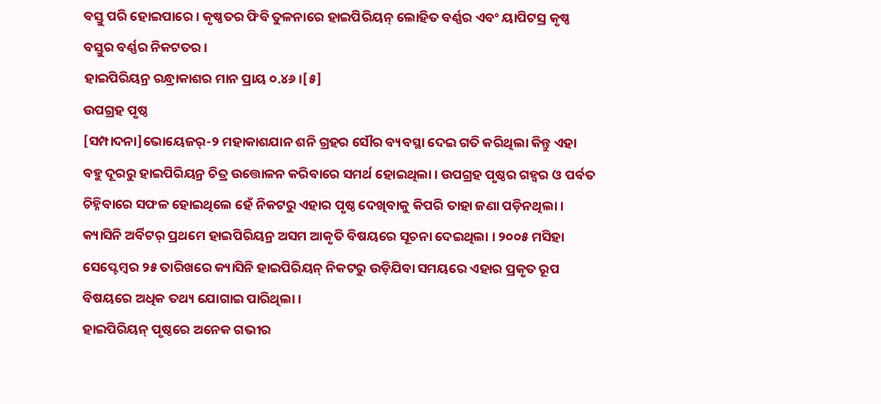ବସ୍ତୁ ପରି ହୋଇପାରେ । କୃଷ୍ଣତର ଫିବି ତୁଳନାରେ ହାଇପିରିୟନ୍ ଲୋହିତ ବର୍ଣ୍ଣର ଏବଂ ୟାପିଟସ୍ର କୃଷ୍ଣ ବସ୍ତୁର ବର୍ଣ୍ଣର ନିକଟତର ।
ହାଇପିରିୟନ୍ର ରନ୍ଧ୍ରାକାଶର ମାନ ପ୍ରାୟ ୦.୪୬ ।[୫]
ଉପଗ୍ରହ ପୃଷ୍ଠ
[ସମ୍ପାଦନା]ଭୋୟେଜର୍-୨ ମହାକାଶଯାନ ଶନି ଗ୍ରହର ସୌର ବ୍ୟବସ୍ଥା ଦେଇ ଗତି କରିଥିଲା କିନ୍ତୁ ଏହା ବହୁ ଦୂରରୁ ହାଇପିରିୟନ୍ର ଚିତ୍ର ଉତ୍ତୋଳନ କରିବାରେ ସମର୍ଥ ହୋଇଥିଲା । ଉପଗ୍ରହ ପୃଷ୍ଠର ଗହ୍ୱର ଓ ପର୍ବତ ଚିହ୍ନିବାରେ ସଫଳ ହୋଇଥିଲେ ହେଁ ନିକଟରୁ ଏହାର ପୃଷ୍ଠ ଦେଖିବାକୁ କିପରି ତାହା ଜଣା ପଡ଼ିନଥିଲା । କ୍ୟାସିନି ଅର୍ବିଟର୍ ପ୍ରଥମେ ହାଇପିରିୟନ୍ର ଅସମ ଆକୃତି ବିଷୟରେ ସୂଚନା ଦେଇଥିଲା । ୨୦୦୫ ମସିହା ସେପ୍ଟେମ୍ବର ୨୫ ତାରିଖରେ କ୍ୟାସିନି ହାଇପିରିୟନ୍ ନିକଟରୁ ଉଡ଼ିଯିବା ସମୟରେ ଏହାର ପ୍ରକୃତ ରୂପ ବିଷୟରେ ଅଧିକ ତଥ୍ୟ ଯୋଗାଇ ପାରିଥିଲା ।
ହାଇପିରିୟନ୍ ପୃଷ୍ଠରେ ଅନେକ ଗଭୀର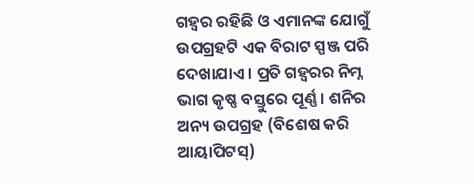ଗହ୍ୱର ରହିଛି ଓ ଏମାନଙ୍କ ଯୋଗୁଁ ଉପଗ୍ରହଟି ଏକ ବିରାଟ ସ୍ପଞ୍ଜ ପରି ଦେଖାଯାଏ । ପ୍ରତି ଗହ୍ୱରର ନିମ୍ନ ଭାଗ କୃଷ୍ଣ ବସ୍ତୁରେ ପୂର୍ଣ୍ଣ । ଶନିର ଅନ୍ୟ ଉପଗ୍ରହ (ବିଶେଷ କରି ଆୟାପିଟସ୍)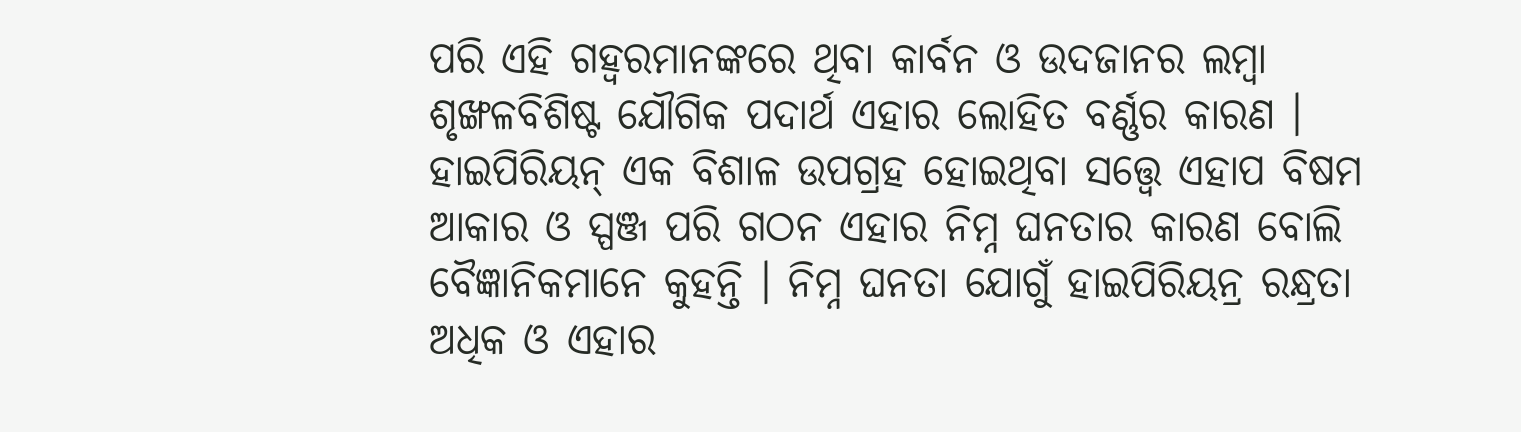ପରି ଏହି ଗହ୍ୱରମାନଙ୍କରେ ଥିବା କାର୍ବନ ଓ ଉଦଜାନର ଲମ୍ବା ଶୃଙ୍ଖଳବିଶିଷ୍ଟ ଯୌଗିକ ପଦାର୍ଥ ଏହାର ଲୋହିତ ବର୍ଣ୍ଣର କାରଣ । ହାଇପିରିୟନ୍ ଏକ ବିଶାଳ ଉପଗ୍ରହ ହୋଇଥିବା ସତ୍ତ୍ୱେ ଏହାପ ବିଷମ ଆକାର ଓ ସ୍ପଞ୍ଜ ପରି ଗଠନ ଏହାର ନିମ୍ନ ଘନତାର କାରଣ ବୋଲି ବୈଜ୍ଞାନିକମାନେ କୁହନ୍ତି । ନିମ୍ନ ଘନତା ଯୋଗୁଁ ହାଇପିରିୟନ୍ର ରନ୍ଧ୍ରତା ଅଧିକ ଓ ଏହାର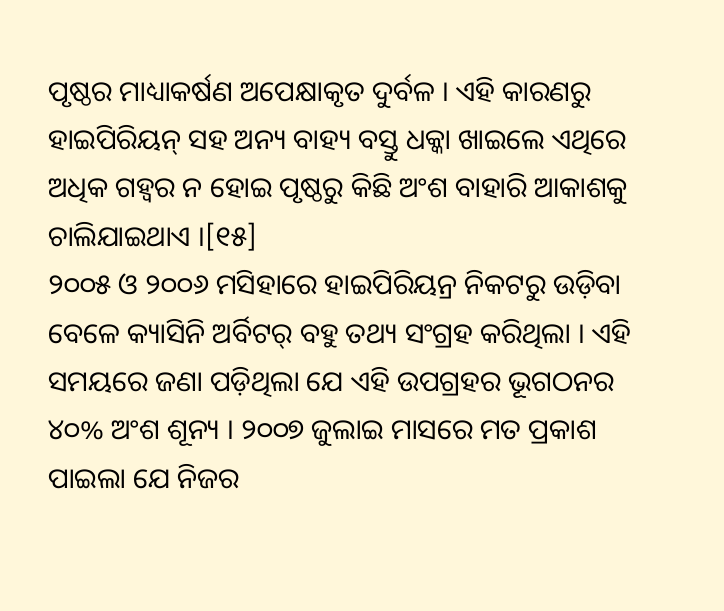ପୃଷ୍ଠର ମାଧ୍ୟାକର୍ଷଣ ଅପେକ୍ଷାକୃତ ଦୁର୍ବଳ । ଏହି କାରଣରୁ ହାଇପିରିୟନ୍ ସହ ଅନ୍ୟ ବାହ୍ୟ ବସ୍ତୁ ଧକ୍କା ଖାଇଲେ ଏଥିରେ ଅଧିକ ଗହ୍ୱର ନ ହୋଇ ପୃଷ୍ଠରୁ କିଛି ଅଂଶ ବାହାରି ଆକାଶକୁ ଚାଲିଯାଇଥାଏ ।[୧୫]
୨୦୦୫ ଓ ୨୦୦୬ ମସିହାରେ ହାଇପିରିୟନ୍ର ନିକଟରୁ ଉଡ଼ିବା ବେଳେ କ୍ୟାସିନି ଅର୍ବିଟର୍ ବହୁ ତଥ୍ୟ ସଂଗ୍ରହ କରିଥିଲା । ଏହି ସମୟରେ ଜଣା ପଡ଼ିଥିଲା ଯେ ଏହି ଉପଗ୍ରହର ଭୂଗଠନର ୪୦% ଅଂଶ ଶୂନ୍ୟ । ୨୦୦୭ ଜୁଲାଇ ମାସରେ ମତ ପ୍ରକାଶ ପାଇଲା ଯେ ନିଜର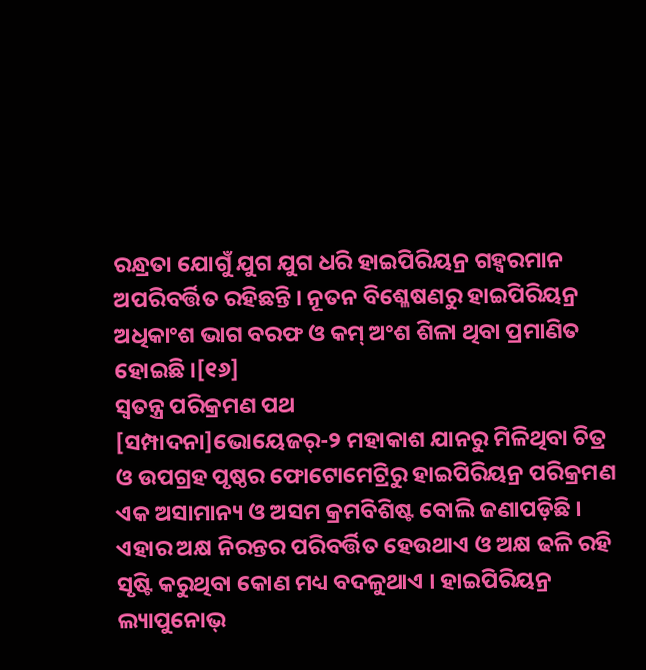ରନ୍ଧ୍ରତା ଯୋଗୁଁ ଯୁଗ ଯୁଗ ଧରି ହାଇପିରିୟନ୍ର ଗହ୍ୱରମାନ ଅପରିବର୍ତ୍ତିତ ରହିଛନ୍ତି । ନୂତନ ବିଶ୍ଳେଷଣରୁ ହାଇପିରିୟନ୍ର ଅଧିକାଂଶ ଭାଗ ବରଫ ଓ କମ୍ ଅଂଶ ଶିଳା ଥିବା ପ୍ରମାଣିତ ହୋଇଛି ।[୧୬]
ସ୍ୱତନ୍ତ୍ର ପରିକ୍ରମଣ ପଥ
[ସମ୍ପାଦନା]ଭୋୟେଜର୍-୨ ମହାକାଶ ଯାନରୁ ମିଳିଥିବା ଚିତ୍ର ଓ ଉପଗ୍ରହ ପୃଷ୍ଠର ଫୋଟୋମେଟ୍ରିରୁ ହାଇପିରିୟନ୍ର ପରିକ୍ରମଣ ଏକ ଅସାମାନ୍ୟ ଓ ଅସମ କ୍ରମବିଶିଷ୍ଟ ବୋଲି ଜଣାପଡ଼ିଛି । ଏହାର ଅକ୍ଷ ନିରନ୍ତର ପରିବର୍ତ୍ତିତ ହେଉଥାଏ ଓ ଅକ୍ଷ ଢଳି ରହି ସୃଷ୍ଟି କରୁଥିବା କୋଣ ମଧ୍ୟ ବଦଳୁଥାଏ । ହାଇପିରିୟନ୍ର ଲ୍ୟାପୁନୋଭ୍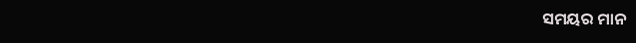ସମୟର ମାନ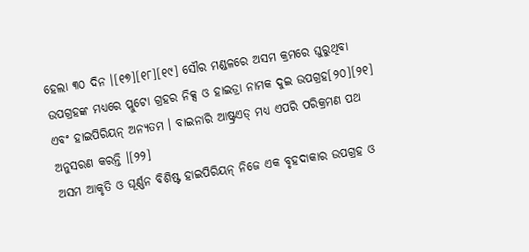ହେଲା ୩୦ ଦିନ ।[୧୭][୧୮][୧୯] ସୌର ମଣ୍ଡଳରେ ଅସମ କ୍ରମରେ ଘୁରୁଥିବା ଉପଗ୍ରହଙ୍କ ମଧ୍ୟରେ ପ୍ଲୁଟୋ ଗ୍ରହର ନିକ୍ସ ଓ ହାଇଡ୍ରା ନାମକ ଦୁଇ ଉପଗ୍ରହ[୨୦][୨୧] ଏବଂ ହାଇପିରିୟନ୍ ଅନ୍ୟତମ । ବାଇନାରି ଆଷ୍ଟ୍ରଏଡ୍ ମଧ୍ୟ ଏପରି ପରିକ୍ରମଣ ପଥ ଅନୁସରଣ କରନ୍ତି ।[୨୨]
ଅସମ ଆକୃତି ଓ ଘୂର୍ଣ୍ଣନ ବିଶିଷ୍ଟ ହାଇପିରିୟନ୍ ନିଜେ ଏକ ବୃହଦାକାର ଉପଗ୍ରହ ଓ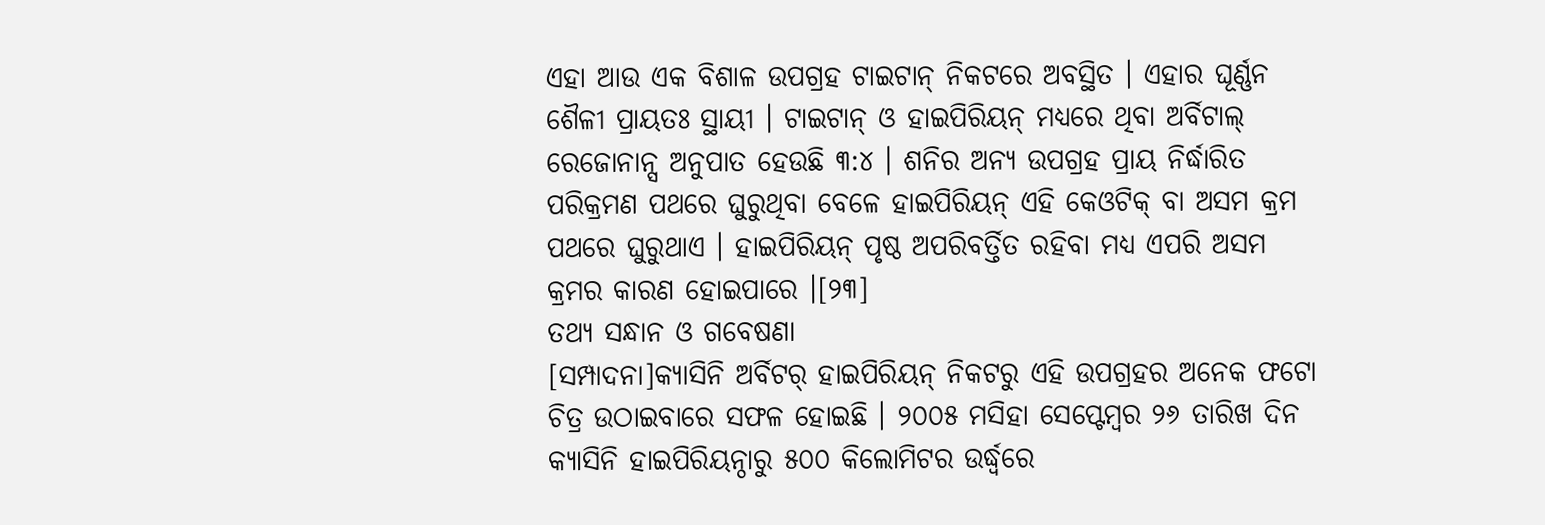ଏହା ଆଉ ଏକ ବିଶାଳ ଉପଗ୍ରହ ଟାଇଟାନ୍ ନିକଟରେ ଅବସ୍ଥିତ । ଏହାର ଘୂର୍ଣ୍ଣନ ଶୈଳୀ ପ୍ରାୟତଃ ସ୍ଥାୟୀ । ଟାଇଟାନ୍ ଓ ହାଇପିରିୟନ୍ ମଧ୍ୟରେ ଥିବା ଅର୍ବିଟାଲ୍ ରେଜୋନାନ୍ସ ଅନୁପାତ ହେଉଛି ୩:୪ । ଶନିର ଅନ୍ୟ ଉପଗ୍ରହ ପ୍ରାୟ ନିର୍ଦ୍ଧାରିତ ପରିକ୍ରମଣ ପଥରେ ଘୁରୁଥିବା ବେଳେ ହାଇପିରିୟନ୍ ଏହି କେଓଟିକ୍ ବା ଅସମ କ୍ରମ ପଥରେ ଘୁରୁଥାଏ । ହାଇପିରିୟନ୍ ପୃଷ୍ଠ ଅପରିବର୍ତ୍ତିତ ରହିବା ମଧ୍ୟ ଏପରି ଅସମ କ୍ରମର କାରଣ ହୋଇପାରେ ।[୨୩]
ତଥ୍ୟ ସନ୍ଧାନ ଓ ଗବେଷଣା
[ସମ୍ପାଦନା]କ୍ୟାସିନି ଅର୍ବିଟର୍ ହାଇପିରିୟନ୍ ନିକଟରୁ ଏହି ଉପଗ୍ରହର ଅନେକ ଫଟୋ ଚିତ୍ର ଉଠାଇବାରେ ସଫଳ ହୋଇଛି । ୨୦୦୫ ମସିହା ସେପ୍ଟେମ୍ବର ୨୬ ତାରିଖ ଦିନ କ୍ୟାସିନି ହାଇପିରିୟନ୍ଠାରୁ ୫୦୦ କିଲୋମିଟର ଉର୍ଦ୍ଧ୍ୱରେ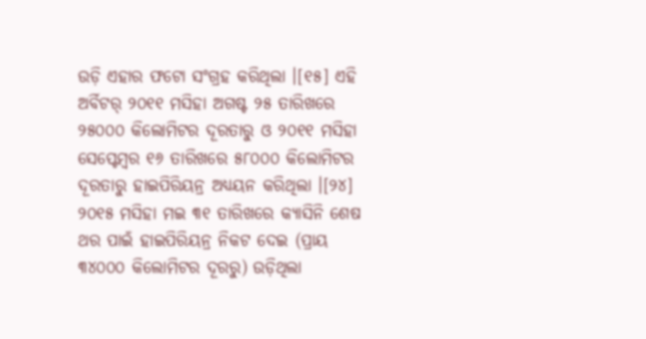ଉଡ଼ି ଏହାର ଫଟୋ ସଂଗ୍ରହ କରିଥିଲା ।[୧୫] ଏହି ଅର୍ବିଟର୍ ୨୦୧୧ ମସିହା ଅଗଷ୍ଟ ୨୫ ତାରିଖରେ ୨୫୦୦୦ କିଲୋମିଟର ଦୂରତାରୁ ଓ ୨୦୧୧ ମସିହା ସେପ୍ଟେମ୍ବର ୧୬ ତାରିଖରେ ୫୮୦୦୦ କିଲୋମିଟର ଦୂରତାରୁ ହାଇପିରିୟନ୍ର ଅଧ୍ୟୟନ କରିଥିଲା ।[୨୪] ୨୦୧୫ ମସିହା ମଇ ୩୧ ତାରିଖରେ କ୍ୟାସିନି ଶେଷ ଥର ପାଇଁ ହାଇପିରିୟନ୍ର ନିକଟ ଦେଇ (ପ୍ରାୟ ୩୪୦୦୦ କିଲୋମିଟର ଦୂରରୁ) ଉଡ଼ିଥିଲା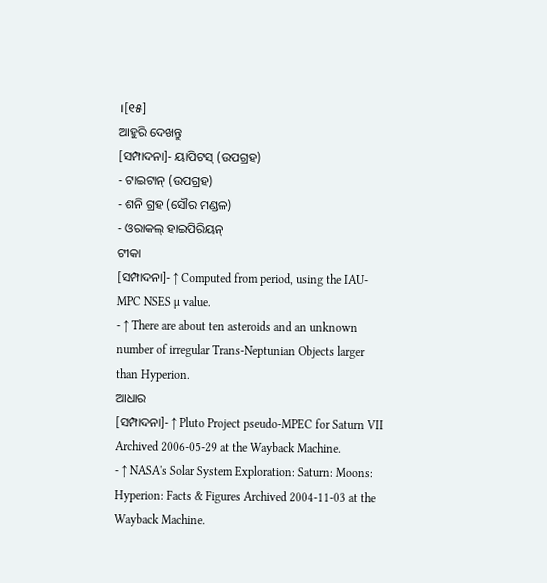।[୧୫]
ଆହୁରି ଦେଖନ୍ତୁ
[ସମ୍ପାଦନା]- ୟାପିଟସ୍ (ଉପଗ୍ରହ)
- ଟାଇଟାନ୍ (ଉପଗ୍ରହ)
- ଶନି ଗ୍ରହ (ସୌର ମଣ୍ଡଳ)
- ଓରାକଲ୍ ହାଇପିରିୟନ୍
ଟୀକା
[ସମ୍ପାଦନା]- ↑ Computed from period, using the IAU-MPC NSES µ value.
- ↑ There are about ten asteroids and an unknown number of irregular Trans-Neptunian Objects larger than Hyperion.
ଆଧାର
[ସମ୍ପାଦନା]- ↑ Pluto Project pseudo-MPEC for Saturn VII Archived 2006-05-29 at the Wayback Machine.
- ↑ NASA's Solar System Exploration: Saturn: Moons: Hyperion: Facts & Figures Archived 2004-11-03 at the Wayback Machine.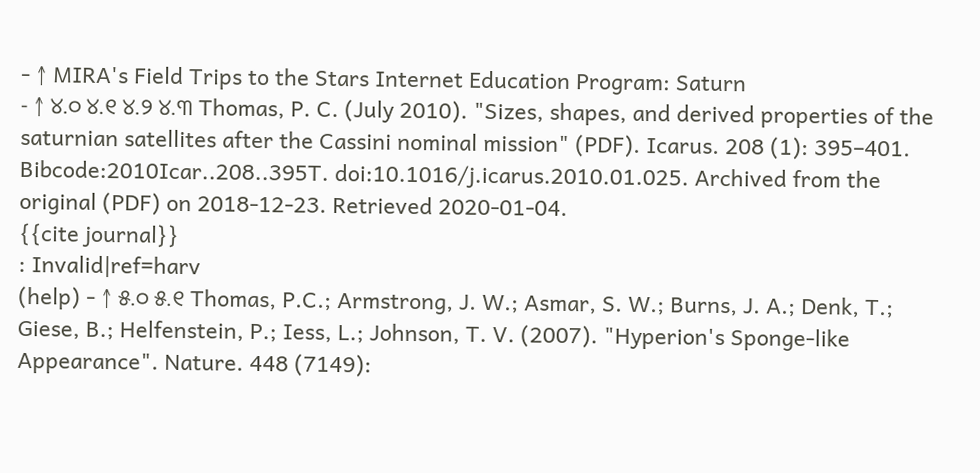- ↑ MIRA's Field Trips to the Stars Internet Education Program: Saturn
- ↑ ୪.୦ ୪.୧ ୪.୨ ୪.୩ Thomas, P. C. (July 2010). "Sizes, shapes, and derived properties of the saturnian satellites after the Cassini nominal mission" (PDF). Icarus. 208 (1): 395–401. Bibcode:2010Icar..208..395T. doi:10.1016/j.icarus.2010.01.025. Archived from the original (PDF) on 2018-12-23. Retrieved 2020-01-04.
{{cite journal}}
: Invalid|ref=harv
(help) - ↑ ୫.୦ ୫.୧ Thomas, P.C.; Armstrong, J. W.; Asmar, S. W.; Burns, J. A.; Denk, T.; Giese, B.; Helfenstein, P.; Iess, L.; Johnson, T. V. (2007). "Hyperion's Sponge-like Appearance". Nature. 448 (7149):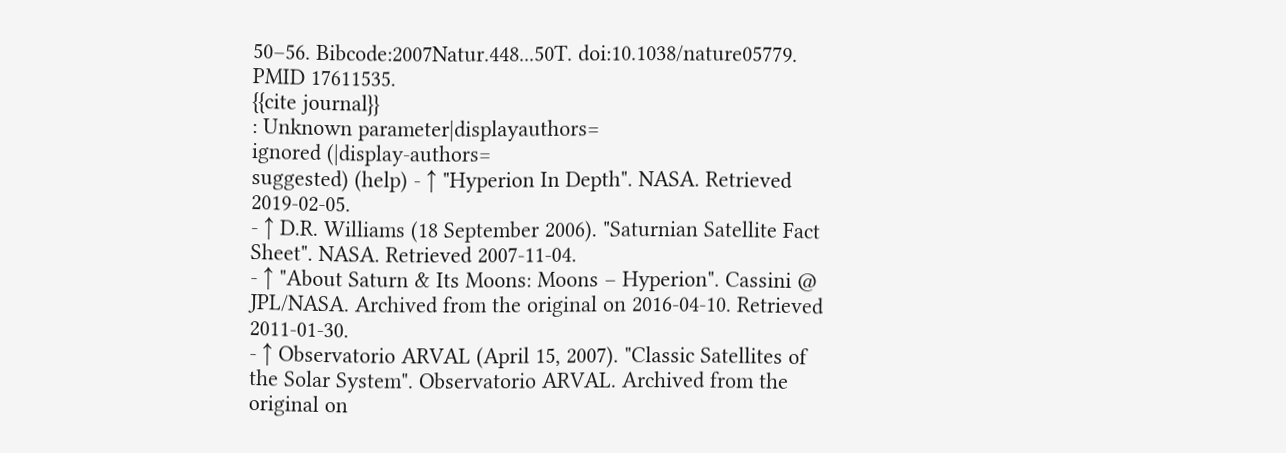50–56. Bibcode:2007Natur.448...50T. doi:10.1038/nature05779. PMID 17611535.
{{cite journal}}
: Unknown parameter|displayauthors=
ignored (|display-authors=
suggested) (help) - ↑ "Hyperion In Depth". NASA. Retrieved 2019-02-05.
- ↑ D.R. Williams (18 September 2006). "Saturnian Satellite Fact Sheet". NASA. Retrieved 2007-11-04.
- ↑ "About Saturn & Its Moons: Moons – Hyperion". Cassini @ JPL/NASA. Archived from the original on 2016-04-10. Retrieved 2011-01-30.
- ↑ Observatorio ARVAL (April 15, 2007). "Classic Satellites of the Solar System". Observatorio ARVAL. Archived from the original on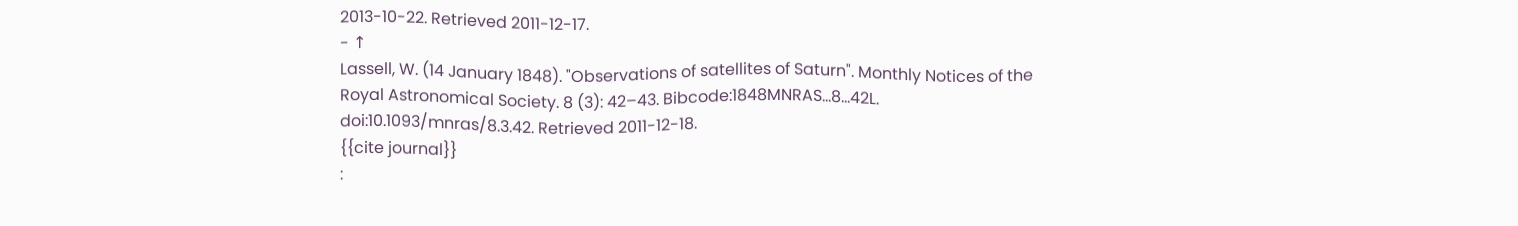2013-10-22. Retrieved 2011-12-17.
- ↑
Lassell, W. (14 January 1848). "Observations of satellites of Saturn". Monthly Notices of the Royal Astronomical Society. 8 (3): 42–43. Bibcode:1848MNRAS...8...42L. doi:10.1093/mnras/8.3.42. Retrieved 2011-12-18.
{{cite journal}}
: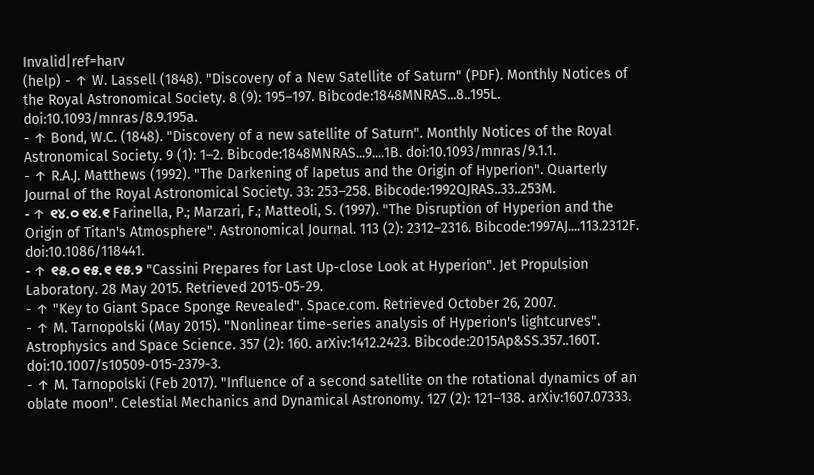Invalid|ref=harv
(help) - ↑ W. Lassell (1848). "Discovery of a New Satellite of Saturn" (PDF). Monthly Notices of the Royal Astronomical Society. 8 (9): 195–197. Bibcode:1848MNRAS...8..195L. doi:10.1093/mnras/8.9.195a.
- ↑ Bond, W.C. (1848). "Discovery of a new satellite of Saturn". Monthly Notices of the Royal Astronomical Society. 9 (1): 1–2. Bibcode:1848MNRAS...9....1B. doi:10.1093/mnras/9.1.1.
- ↑ R.A.J. Matthews (1992). "The Darkening of Iapetus and the Origin of Hyperion". Quarterly Journal of the Royal Astronomical Society. 33: 253–258. Bibcode:1992QJRAS..33..253M.
- ↑ ୧୪.୦ ୧୪.୧ Farinella, P.; Marzari, F.; Matteoli, S. (1997). "The Disruption of Hyperion and the Origin of Titan's Atmosphere". Astronomical Journal. 113 (2): 2312–2316. Bibcode:1997AJ....113.2312F. doi:10.1086/118441.
- ↑ ୧୫.୦ ୧୫.୧ ୧୫.୨ "Cassini Prepares for Last Up-close Look at Hyperion". Jet Propulsion Laboratory. 28 May 2015. Retrieved 2015-05-29.
- ↑ "Key to Giant Space Sponge Revealed". Space.com. Retrieved October 26, 2007.
- ↑ M. Tarnopolski (May 2015). "Nonlinear time-series analysis of Hyperion's lightcurves". Astrophysics and Space Science. 357 (2): 160. arXiv:1412.2423. Bibcode:2015Ap&SS.357..160T. doi:10.1007/s10509-015-2379-3.
- ↑ M. Tarnopolski (Feb 2017). "Influence of a second satellite on the rotational dynamics of an oblate moon". Celestial Mechanics and Dynamical Astronomy. 127 (2): 121–138. arXiv:1607.07333.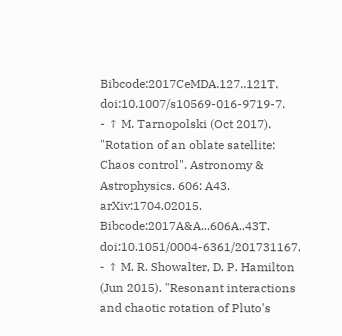Bibcode:2017CeMDA.127..121T. doi:10.1007/s10569-016-9719-7.
- ↑ M. Tarnopolski (Oct 2017). "Rotation of an oblate satellite: Chaos control". Astronomy & Astrophysics. 606: A43. arXiv:1704.02015. Bibcode:2017A&A...606A..43T. doi:10.1051/0004-6361/201731167.
- ↑ M. R. Showalter, D. P. Hamilton (Jun 2015). "Resonant interactions and chaotic rotation of Pluto's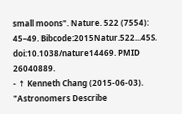small moons". Nature. 522 (7554): 45–49. Bibcode:2015Natur.522...45S. doi:10.1038/nature14469. PMID 26040889.
- ↑ Kenneth Chang (2015-06-03). "Astronomers Describe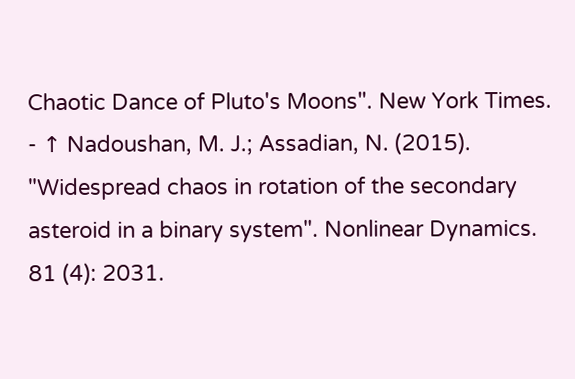Chaotic Dance of Pluto's Moons". New York Times.
- ↑ Nadoushan, M. J.; Assadian, N. (2015). "Widespread chaos in rotation of the secondary asteroid in a binary system". Nonlinear Dynamics. 81 (4): 2031.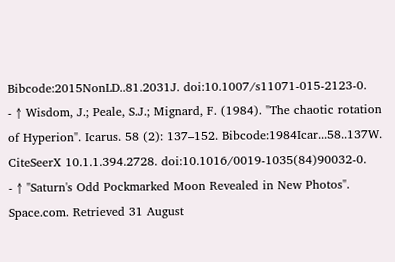Bibcode:2015NonLD..81.2031J. doi:10.1007/s11071-015-2123-0.
- ↑ Wisdom, J.; Peale, S.J.; Mignard, F. (1984). "The chaotic rotation of Hyperion". Icarus. 58 (2): 137–152. Bibcode:1984Icar...58..137W. CiteSeerX 10.1.1.394.2728. doi:10.1016/0019-1035(84)90032-0.
- ↑ "Saturn's Odd Pockmarked Moon Revealed in New Photos". Space.com. Retrieved 31 August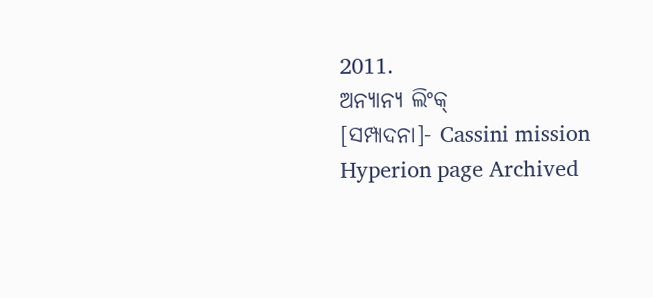2011.
ଅନ୍ୟାନ୍ୟ ଲିଂକ୍
[ସମ୍ପାଦନା]- Cassini mission Hyperion page Archived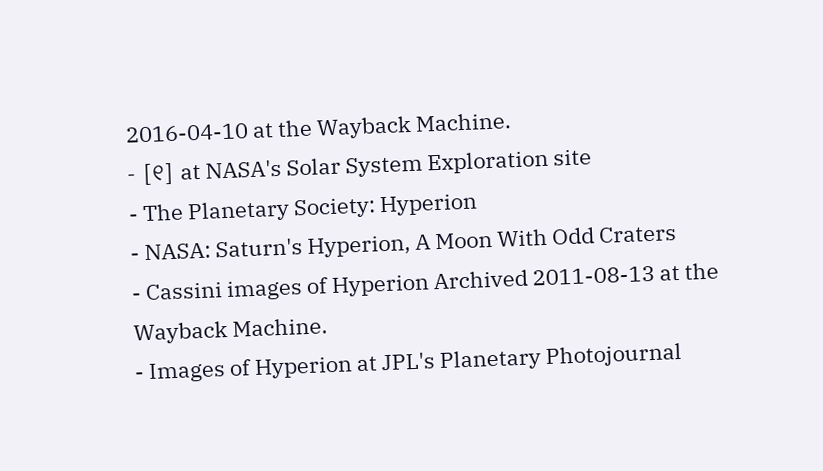2016-04-10 at the Wayback Machine.
- [୧] at NASA's Solar System Exploration site
- The Planetary Society: Hyperion
- NASA: Saturn's Hyperion, A Moon With Odd Craters
- Cassini images of Hyperion Archived 2011-08-13 at the Wayback Machine.
- Images of Hyperion at JPL's Planetary Photojournal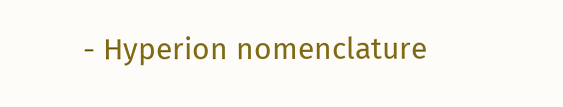- Hyperion nomenclature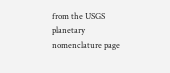from the USGS planetary nomenclature page